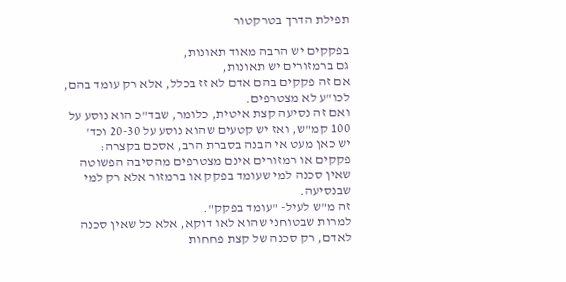תפילת הדרך בטרקטור

בפקקים יש הרבה מאוד תאונות,
גם ברמזורים יש תאונות,
אם זה פקקים בהם אדם לא זז בכלל, אלא רק עומד בהם, לכו"ע לא מצטרפים.
ואם זה נסיעה קצת איטית, כלומר, שבד"כ הוא נוסע על 100 קמ"ש, ואז יש קטעים שהוא נוסע על 20-30 וכד'
יש כאן מעט אי הבנה בסברת הרב, אסכם בקצרה:
פקקים או רמזורים אינם מצטרפים מהסיבה הפשוטה שאין סכנה למי שעומד בפקק או ברמזור אלא רק למי שבנסיעה.
זה מ"ש לעיל- "עומד בפקק".
למרות שבטוחני שהוא לאו דוקא, אלא כל שאין סכנה לאדם, רק סכנה של קצת פחחות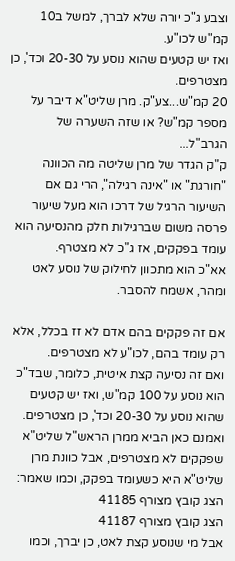וצבע ג"כ יורה שלא לברך, למשל ב10 קמ"ש לכו"ע.
ואז יש קטעים שהוא נוסע על 20-30 וכד', כן מצטרפים.
20 קמ"ש...צע"ק. מרן שליט"א דיבר על מספר קמ"ש? או שזה השערה של הגרב"ל...
ק"ק הגדר של מרן שליטה מה הכוונה "חורגת" או "אינה רגילה", הרי גם אם השיעור הרגיל של דרכו הוא מעל שיעור פרסה משום שברגילות חלק מהנסיעה הוא עומד בפקקים, אז ג"כ לא מצטרף.
אא"כ הוא מתכוון לחילוק של נוסע לאט ומהר, אשמח להסבר.

אם זה פקקים בהם אדם לא זז בכלל, אלא רק עומד בהם, לכו"ע לא מצטרפים.
ואם זה נסיעה קצת איטית, כלומר, שבד"כ הוא נוסע על 100 קמ"ש, ואז יש קטעים שהוא נוסע על 20-30 וכד', כן מצטרפים.
ואמנם כאן הביא ממרן הראש"ל שליט"א שפקקים לא מצטרפים, אבל כוונת מרן שליט"א היא כשעומד בפקק, וכמו שאמר:
הצג קובץ מצורף 41185
הצג קובץ מצורף 41187
אבל מי שנוסע קצת לאט, כן יברך, וכמו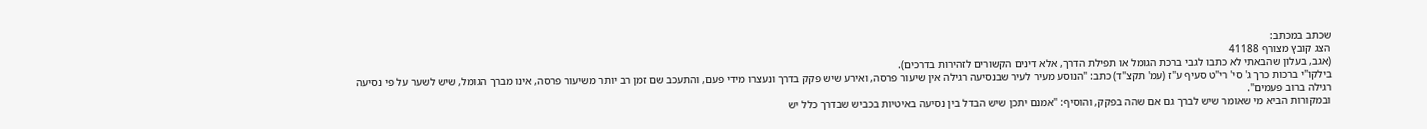שכתב במכתב:
הצג קובץ מצורף 41188
(אגב, בעלון שהבאתי לא כתבו לגבי ברכת הגומל או תפילת הדרך, אלא דינים הקשורים לזהירות בדרכים).
בילקו"י ברכות כרך ג' סי' רי"ט סעיף ע"ז (עמ' תקצ"ד) כתב: "הנוסע מעיר לעיר שבנסיעה רגילה אין שיעור פרסה, ואירע שיש פקק בדרך ונעצרו מידי פעם, והתעכב שם זמן רב יותר משיעור פרסה, אינו מברך הגומל, שיש לשער על פי נסיעה רגילה ברוב פעמים".
ובמקורות הביא מי שאומר שיש לברך גם אם שהה בפקק, והוסיף: "אמנם יתכן שיש הבדל בין נסיעה באיטיות בכביש שבדרך כלל יש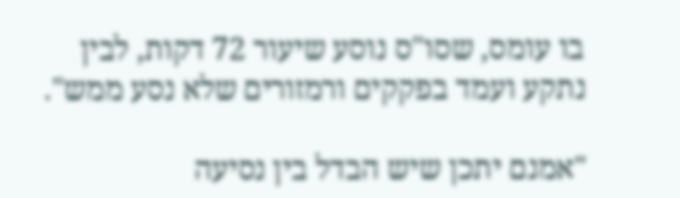בו עומס, שסו"ס נוסע שיעור 72 דקות, לבין נתקע ועמד בפקקים ורמזורים שלא נסע ממש".

"אמנם יתכן שיש הבדל בין נסיעה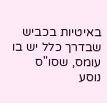באיטיות בכביש שבדרך כלל יש בו עומס, שסו"ס נוסע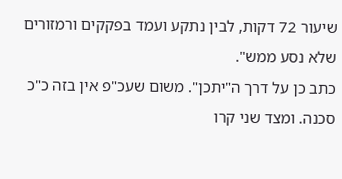שיעור 72 דקות, לבין נתקע ועמד בפקקים ורמזורים שלא נסע ממש".
כתב כן על דרך ה"יתכן". משום שעכ"פ אין בזה כ"כ סכנה. ומצד שני קרו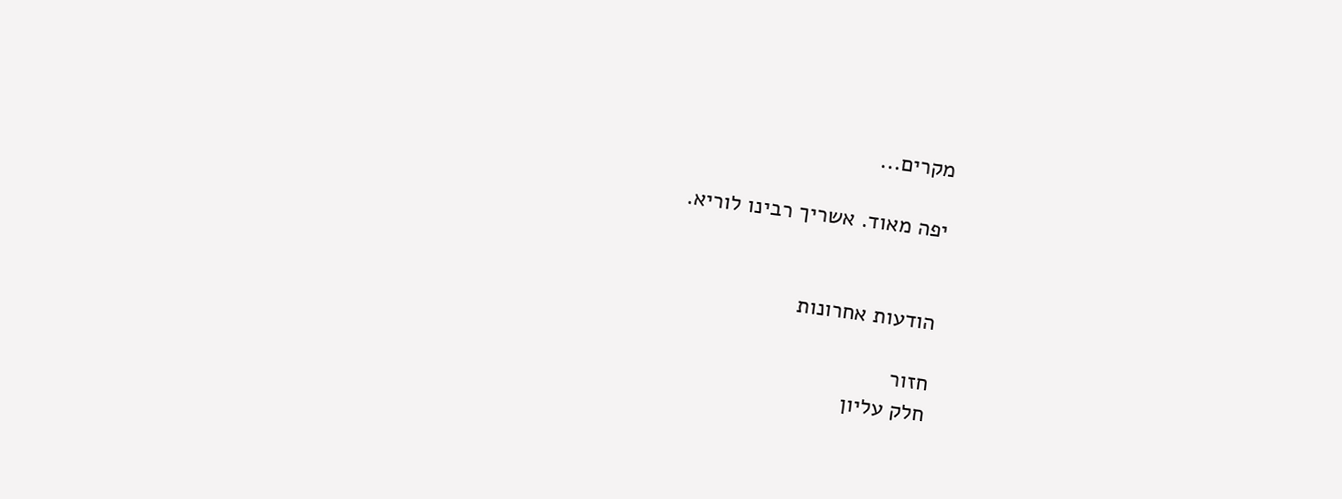מקרים...

יפה מאוד. אשריך רבינו לוריא.


הודעות אחרונות

חזור
חלק עליון